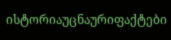ისტორიაუცნაურიფაქტები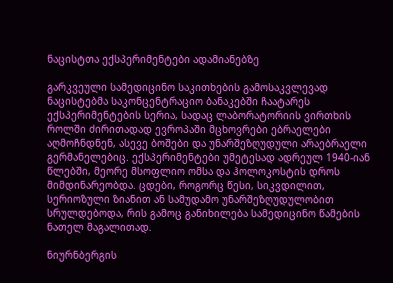ნაცისტთა ექსპერიმენტები ადამიანებზე

გარკვეული სამედიცინო საკითხების გამოსაკვლევად ნაცისტებმა საკონცენტრაციო ბანაკებში ჩაატარეს ექსპერიმენტების სერია, სადაც ლაბორატორიის ვირთხის როლში ძირითადად ევროპაში მცხოვრები ებრაელები აღმოჩნდნენ, ასევე ბოშები და უნარშეზღუდული არაებრაელი გერმანელებიც. ექსპერიმენტები უმეტესად ადრეულ 1940-იან წლებში, მეორე მსოფლიო ომსა და ჰოლოკოსტის დროს მიმდინარეობდა. ცდები, როგორც წესი, სიკვდილით, სერიოზული ზიანით ან სამუდამო უნარშეზღუდულობით სრულდებოდა, რის გამოც განიხილება სამედიცინო წამების ნათელ მაგალითად.

ნიურნბერგის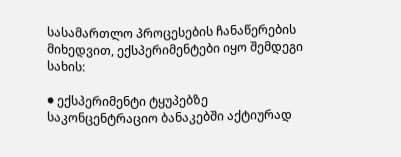სასამართლო პროცესების ჩანაწერების მიხედვით, ექსპერიმენტები იყო შემდეგი სახის:

● ექსპერიმენტი ტყუპებზე
საკონცენტრაციო ბანაკებში აქტიურად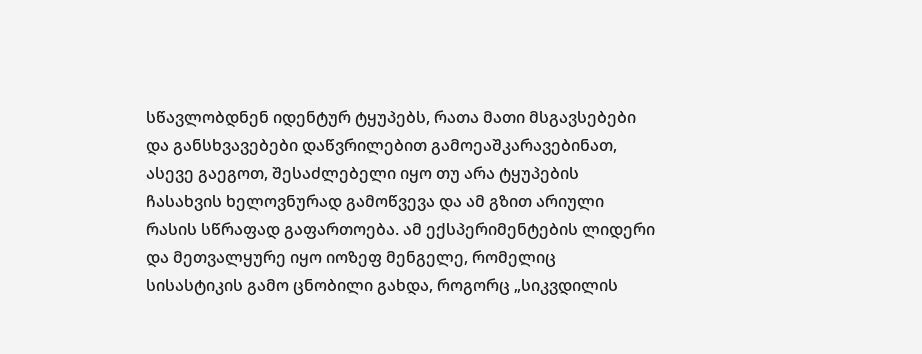სწავლობდნენ იდენტურ ტყუპებს, რათა მათი მსგავსებები და განსხვავებები დაწვრილებით გამოეაშკარავებინათ, ასევე გაეგოთ, შესაძლებელი იყო თუ არა ტყუპების ჩასახვის ხელოვნურად გამოწვევა და ამ გზით არიული რასის სწრაფად გაფართოება. ამ ექსპერიმენტების ლიდერი და მეთვალყურე იყო იოზეფ მენგელე, რომელიც სისასტიკის გამო ცნობილი გახდა, როგორც „სიკვდილის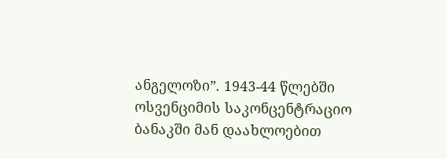ანგელოზი”. 1943-44 წლებში ოსვენციმის საკონცენტრაციო ბანაკში მან დაახლოებით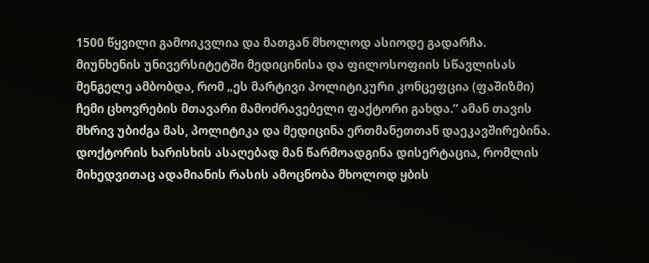1500 წყვილი გამოიკვლია და მათგან მხოლოდ ასიოდე გადარჩა. მიუნხენის უნივერსიტეტში მედიცინისა და ფილოსოფიის სწავლისას მენგელე ამბობდა, რომ „ეს მარტივი პოლიტიკური კონცეფცია (ფაშიზმი) ჩემი ცხოვრების მთავარი მამოძრავებელი ფაქტორი გახდა.” ამან თავის მხრივ უბიძგა მას, პოლიტიკა და მედიცინა ერთმანეთთან დაეკავშირებინა. დოქტორის ხარისხის ასაღებად მან წარმოადგინა დისერტაცია, რომლის მიხედვითაც ადამიანის რასის ამოცნობა მხოლოდ ყბის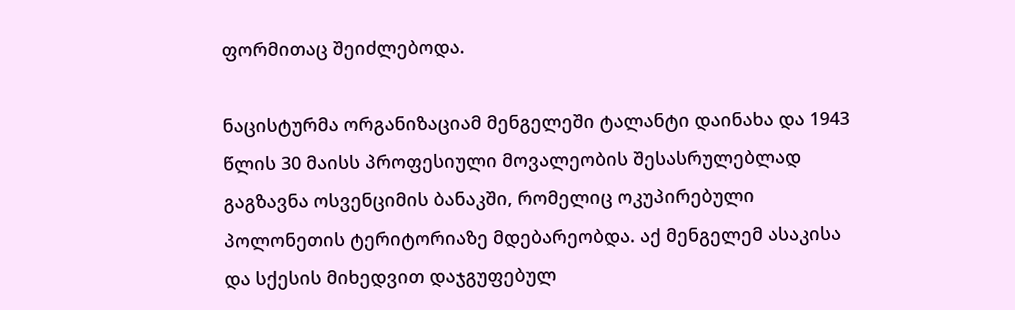ფორმითაც შეიძლებოდა.

ნაცისტურმა ორგანიზაციამ მენგელეში ტალანტი დაინახა და 1943 წლის 30 მაისს პროფესიული მოვალეობის შესასრულებლად გაგზავნა ოსვენციმის ბანაკში, რომელიც ოკუპირებული პოლონეთის ტერიტორიაზე მდებარეობდა. აქ მენგელემ ასაკისა და სქესის მიხედვით დაჯგუფებულ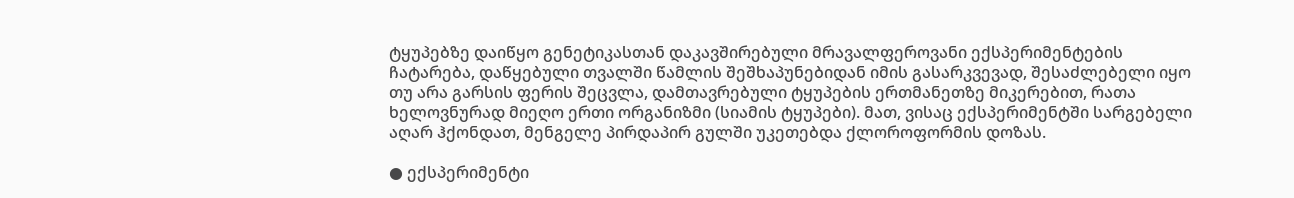ტყუპებზე დაიწყო გენეტიკასთან დაკავშირებული მრავალფეროვანი ექსპერიმენტების ჩატარება, დაწყებული თვალში წამლის შეშხაპუნებიდან იმის გასარკვევად, შესაძლებელი იყო თუ არა გარსის ფერის შეცვლა, დამთავრებული ტყუპების ერთმანეთზე მიკერებით, რათა ხელოვნურად მიეღო ერთი ორგანიზმი (სიამის ტყუპები). მათ, ვისაც ექსპერიმენტში სარგებელი აღარ ჰქონდათ, მენგელე პირდაპირ გულში უკეთებდა ქლოროფორმის დოზას.

● ექსპერიმენტი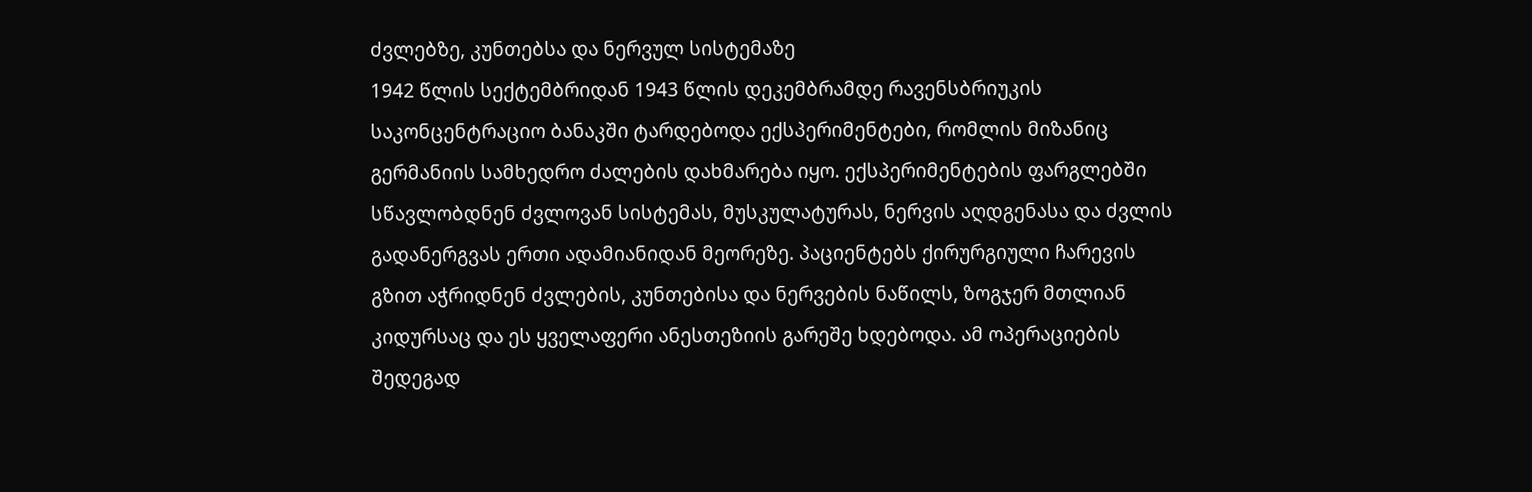ძვლებზე, კუნთებსა და ნერვულ სისტემაზე
1942 წლის სექტემბრიდან 1943 წლის დეკემბრამდე რავენსბრიუკის საკონცენტრაციო ბანაკში ტარდებოდა ექსპერიმენტები, რომლის მიზანიც გერმანიის სამხედრო ძალების დახმარება იყო. ექსპერიმენტების ფარგლებში სწავლობდნენ ძვლოვან სისტემას, მუსკულატურას, ნერვის აღდგენასა და ძვლის გადანერგვას ერთი ადამიანიდან მეორეზე. პაციენტებს ქირურგიული ჩარევის გზით აჭრიდნენ ძვლების, კუნთებისა და ნერვების ნაწილს, ზოგჯერ მთლიან კიდურსაც და ეს ყველაფერი ანესთეზიის გარეშე ხდებოდა. ამ ოპერაციების შედეგად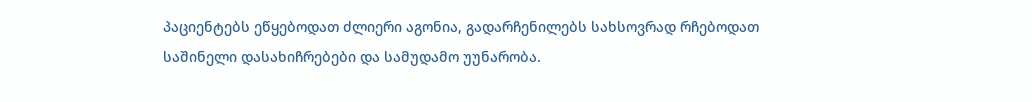პაციენტებს ეწყებოდათ ძლიერი აგონია, გადარჩენილებს სახსოვრად რჩებოდათ საშინელი დასახიჩრებები და სამუდამო უუნარობა.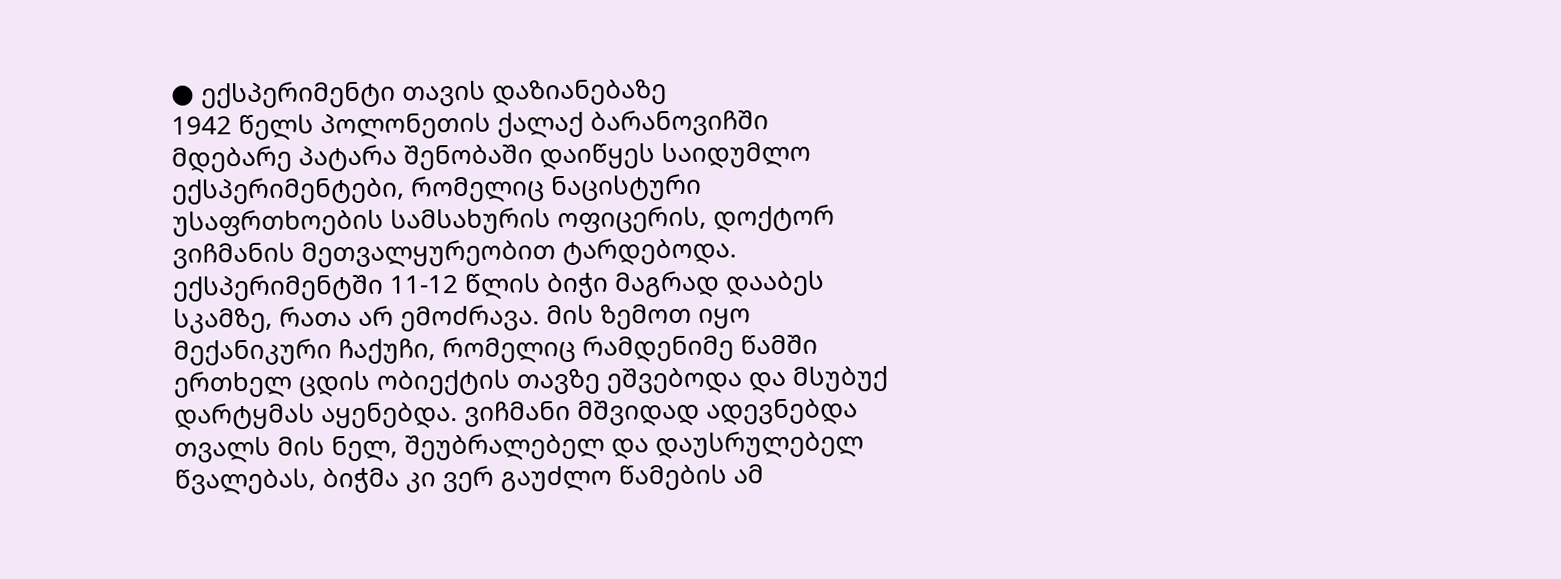● ექსპერიმენტი თავის დაზიანებაზე
1942 წელს პოლონეთის ქალაქ ბარანოვიჩში მდებარე პატარა შენობაში დაიწყეს საიდუმლო ექსპერიმენტები, რომელიც ნაცისტური უსაფრთხოების სამსახურის ოფიცერის, დოქტორ ვიჩმანის მეთვალყურეობით ტარდებოდა. ექსპერიმენტში 11-12 წლის ბიჭი მაგრად დააბეს სკამზე, რათა არ ემოძრავა. მის ზემოთ იყო მექანიკური ჩაქუჩი, რომელიც რამდენიმე წამში ერთხელ ცდის ობიექტის თავზე ეშვებოდა და მსუბუქ დარტყმას აყენებდა. ვიჩმანი მშვიდად ადევნებდა თვალს მის ნელ, შეუბრალებელ და დაუსრულებელ წვალებას, ბიჭმა კი ვერ გაუძლო წამების ამ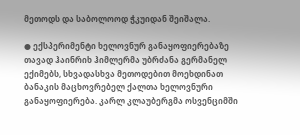მეთოდს და საბოლოოდ ჭკუიდან შეიშალა.

● ექსპერიმენტი ხელოვნურ განაყოფიერებაზე
თავად ჰაინრიხ ჰიმლერმა უბრძანა გერმანელ ექიმებს, სხვადასხვა მეთოდებით მოეხდინათ ბანაკის მაცხოვრებელ ქალთა ხელოვნური განაყოფიერება. კარლ კლაუბერგმა ოსვენციმში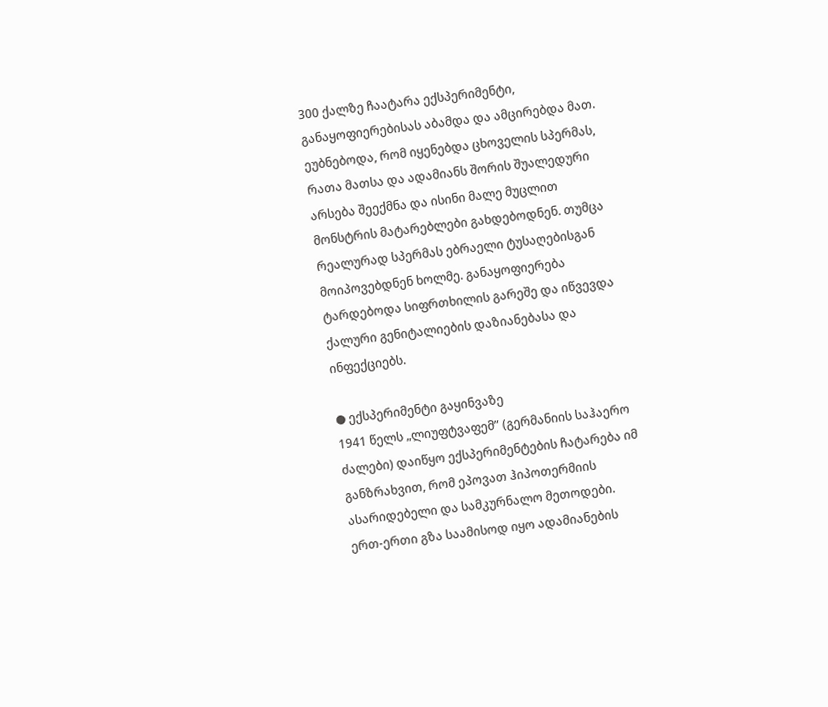300 ქალზე ჩაატარა ექსპერიმენტი, განაყოფიერებისას აბამდა და ამცირებდა მათ. ეუბნებოდა, რომ იყენებდა ცხოველის სპერმას, რათა მათსა და ადამიანს შორის შუალედური არსება შეექმნა და ისინი მალე მუცლით მონსტრის მატარებლები გახდებოდნენ. თუმცა რეალურად სპერმას ებრაელი ტუსაღებისგან მოიპოვებდნენ ხოლმე. განაყოფიერება ტარდებოდა სიფრთხილის გარეშე და იწვევდა ქალური გენიტალიების დაზიანებასა და ინფექციებს.

● ექსპერიმენტი გაყინვაზე
1941 წელს „ლიუფტვაფემ” (გერმანიის საჰაერო ძალები) დაიწყო ექსპერიმენტების ჩატარება იმ განზრახვით, რომ ეპოვათ ჰიპოთერმიის ასარიდებელი და სამკურნალო მეთოდები. ერთ-ერთი გზა საამისოდ იყო ადამიანების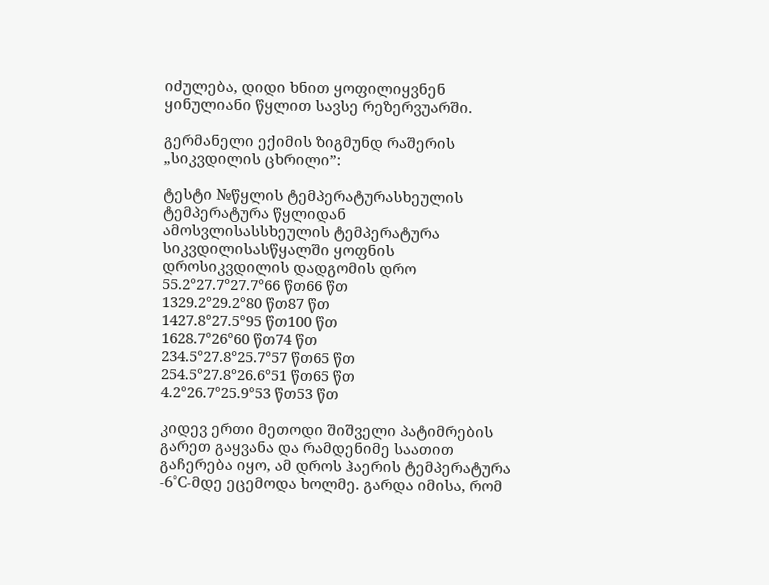იძულება, დიდი ხნით ყოფილიყვნენ ყინულიანი წყლით სავსე რეზერვუარში.

გერმანელი ექიმის ზიგმუნდ რაშერის „სიკვდილის ცხრილი”:

ტესტი №წყლის ტემპერატურასხეულის ტემპერატურა წყლიდან ამოსვლისასსხეულის ტემპერატურა სიკვდილისასწყალში ყოფნის დროსიკვდილის დადგომის დრო
55.2°27.7°27.7°66 წთ66 წთ
1329.2°29.2°80 წთ87 წთ
1427.8°27.5°95 წთ100 წთ
1628.7°26°60 წთ74 წთ
234.5°27.8°25.7°57 წთ65 წთ
254.5°27.8°26.6°51 წთ65 წთ
4.2°26.7°25.9°53 წთ53 წთ

კიდევ ერთი მეთოდი შიშველი პატიმრების გარეთ გაყვანა და რამდენიმე საათით გაჩერება იყო, ამ დროს ჰაერის ტემპერატურა -6°C-მდე ეცემოდა ხოლმე. გარდა იმისა, რომ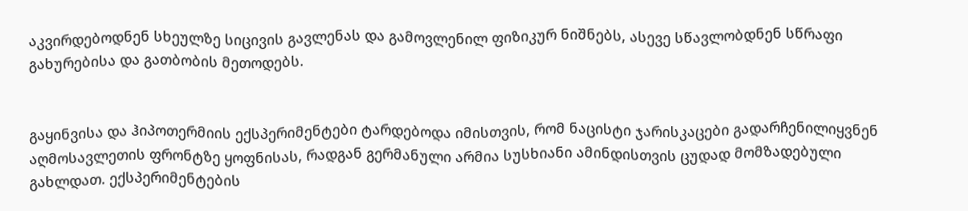აკვირდებოდნენ სხეულზე სიცივის გავლენას და გამოვლენილ ფიზიკურ ნიშნებს, ასევე სწავლობდნენ სწრაფი გახურებისა და გათბობის მეთოდებს.


გაყინვისა და ჰიპოთერმიის ექსპერიმენტები ტარდებოდა იმისთვის, რომ ნაცისტი ჯარისკაცები გადარჩენილიყვნენ აღმოსავლეთის ფრონტზე ყოფნისას, რადგან გერმანული არმია სუსხიანი ამინდისთვის ცუდად მომზადებული გახლდათ. ექსპერიმენტების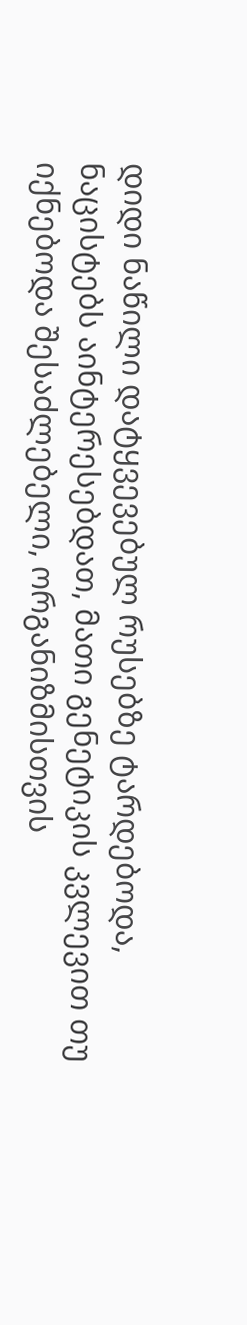დიდი ნაწილი დატყვევებულ რუსებზე ტარდებოდა, ნაცისტებს აინტერესებდათ, მათი გენეტიკის კვლევით თუ იქნებოდა შესაძლებელი, ორგანიზმისთვის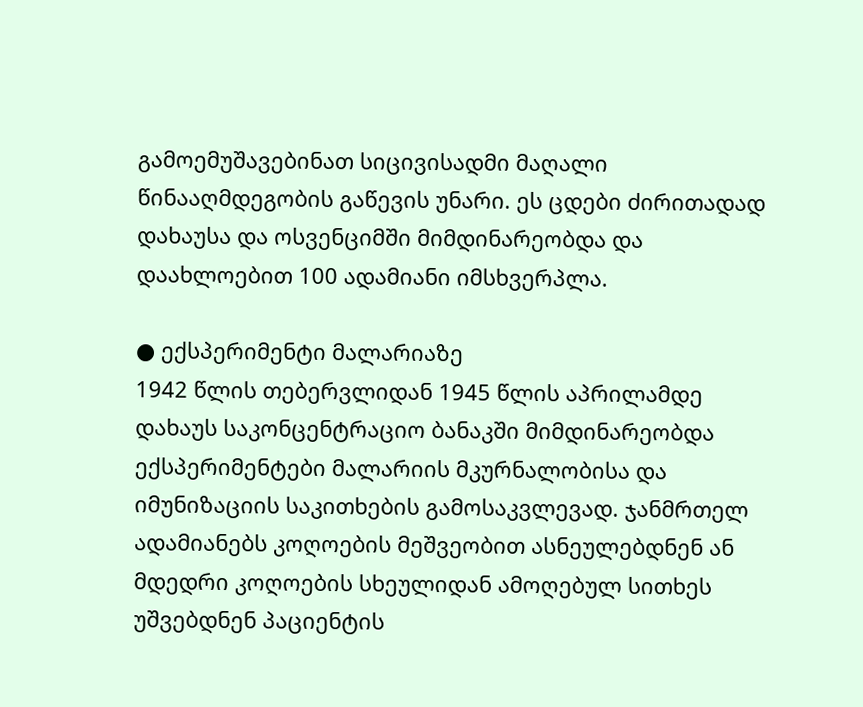გამოემუშავებინათ სიცივისადმი მაღალი წინააღმდეგობის გაწევის უნარი. ეს ცდები ძირითადად დახაუსა და ოსვენციმში მიმდინარეობდა და დაახლოებით 100 ადამიანი იმსხვერპლა.

● ექსპერიმენტი მალარიაზე
1942 წლის თებერვლიდან 1945 წლის აპრილამდე დახაუს საკონცენტრაციო ბანაკში მიმდინარეობდა ექსპერიმენტები მალარიის მკურნალობისა და იმუნიზაციის საკითხების გამოსაკვლევად. ჯანმრთელ ადამიანებს კოღოების მეშვეობით ასნეულებდნენ ან მდედრი კოღოების სხეულიდან ამოღებულ სითხეს უშვებდნენ პაციენტის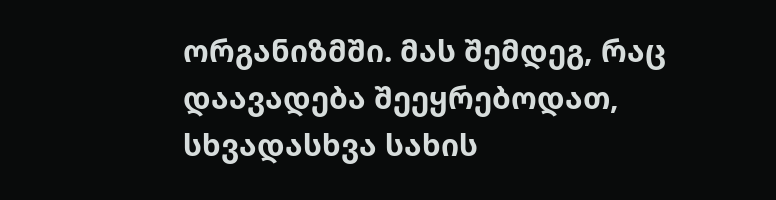ორგანიზმში. მას შემდეგ, რაც დაავადება შეეყრებოდათ, სხვადასხვა სახის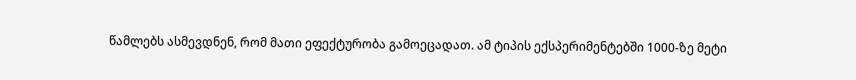წამლებს ასმევდნენ, რომ მათი ეფექტურობა გამოეცადათ. ამ ტიპის ექსპერიმენტებში 1000-ზე მეტი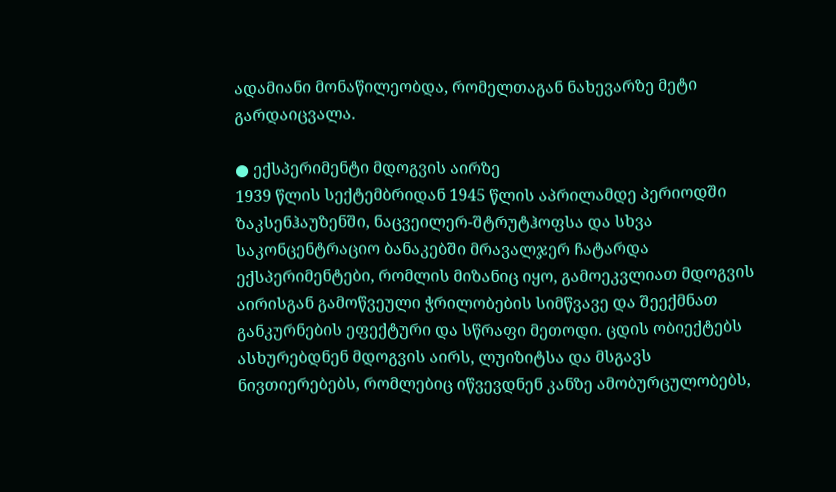ადამიანი მონაწილეობდა, რომელთაგან ნახევარზე მეტი გარდაიცვალა.

● ექსპერიმენტი მდოგვის აირზე
1939 წლის სექტემბრიდან 1945 წლის აპრილამდე პერიოდში ზაკსენჰაუზენში, ნაცვეილერ-შტრუტჰოფსა და სხვა საკონცენტრაციო ბანაკებში მრავალჯერ ჩატარდა ექსპერიმენტები, რომლის მიზანიც იყო, გამოეკვლიათ მდოგვის აირისგან გამოწვეული ჭრილობების სიმწვავე და შეექმნათ განკურნების ეფექტური და სწრაფი მეთოდი. ცდის ობიექტებს ასხურებდნენ მდოგვის აირს, ლუიზიტსა და მსგავს ნივთიერებებს, რომლებიც იწვევდნენ კანზე ამობურცულობებს,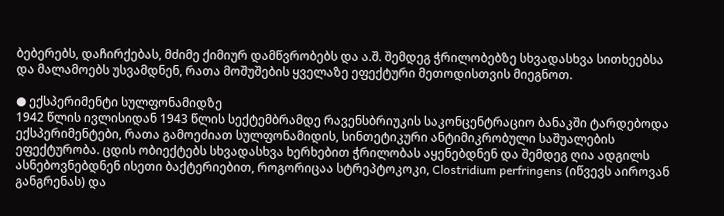ბებერებს, დაჩირქებას, მძიმე ქიმიურ დამწვრობებს და ა.შ. შემდეგ ჭრილობებზე სხვადასხვა სითხეებსა და მალამოებს უსვამდნენ, რათა მოშუშების ყველაზე ეფექტური მეთოდისთვის მიეგნოთ.

● ექსპერიმენტი სულფონამიდზე
1942 წლის ივლისიდან 1943 წლის სექტემბრამდე რავენსბრიუკის საკონცენტრაციო ბანაკში ტარდებოდა ექსპერიმენტები, რათა გამოეძიათ სულფონამიდის, სინთეტიკური ანტიმიკრობული საშუალების ეფექტურობა. ცდის ობიექტებს სხვადასხვა ხერხებით ჭრილობას აყენებდნენ და შემდეგ ღია ადგილს ასნებოვნებდნენ ისეთი ბაქტერიებით, როგორიცაა სტრეპტოკოკი, Clostridium perfringens (იწვევს აიროვან განგრენას) და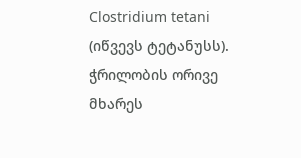Clostridium tetani (იწვევს ტეტანუსს). ჭრილობის ორივე მხარეს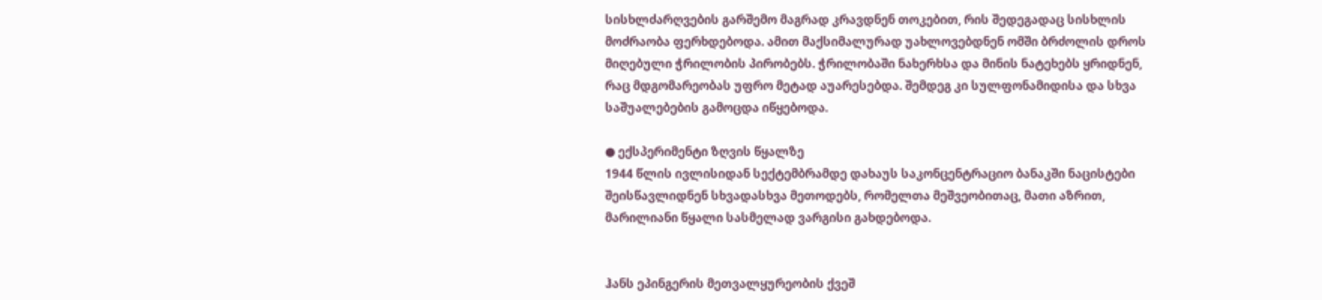სისხლძარღვების გარშემო მაგრად კრავდნენ თოკებით, რის შედეგადაც სისხლის მოძრაობა ფერხდებოდა. ამით მაქსიმალურად უახლოვებდნენ ომში ბრძოლის დროს მიღებული ჭრილობის პირობებს. ჭრილობაში ნახერხსა და მინის ნატეხებს ყრიდნენ, რაც მდგომარეობას უფრო მეტად აუარესებდა. შემდეგ კი სულფონამიდისა და სხვა საშუალებების გამოცდა იწყებოდა.

● ექსპერიმენტი ზღვის წყალზე
1944 წლის ივლისიდან სექტემბრამდე დახაუს საკონცენტრაციო ბანაკში ნაცისტები შეისწავლიდნენ სხვადასხვა მეთოდებს, რომელთა მეშვეობითაც, მათი აზრით, მარილიანი წყალი სასმელად ვარგისი გახდებოდა.


ჰანს ეპინგერის მეთვალყურეობის ქვეშ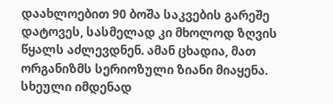დაახლოებით 90 ბოშა საკვების გარეშე დატოვეს, სასმელად კი მხოლოდ ზღვის წყალს აძლევდნენ. ამან ცხადია, მათ ორგანიზმს სერიოზული ზიანი მიაყენა. სხეული იმდენად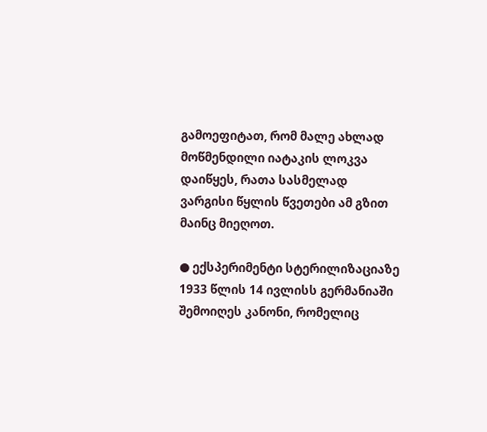გამოეფიტათ, რომ მალე ახლად მოწმენდილი იატაკის ლოკვა დაიწყეს, რათა სასმელად ვარგისი წყლის წვეთები ამ გზით მაინც მიეღოთ.

● ექსპერიმენტი სტერილიზაციაზე
1933 წლის 14 ივლისს გერმანიაში შემოიღეს კანონი, რომელიც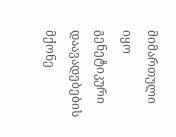მიმართული იყო გენეტიკური დაავადებების მქონე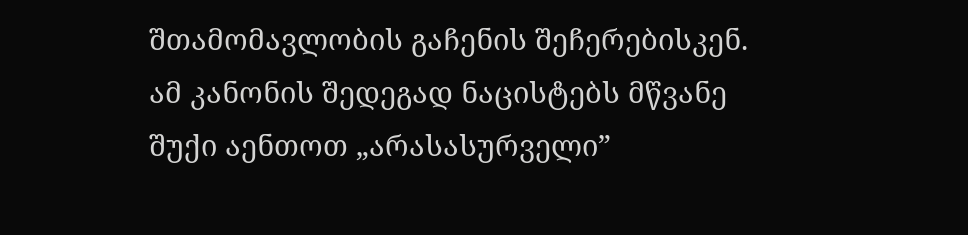შთამომავლობის გაჩენის შეჩერებისკენ. ამ კანონის შედეგად ნაცისტებს მწვანე შუქი აენთოთ „არასასურველი”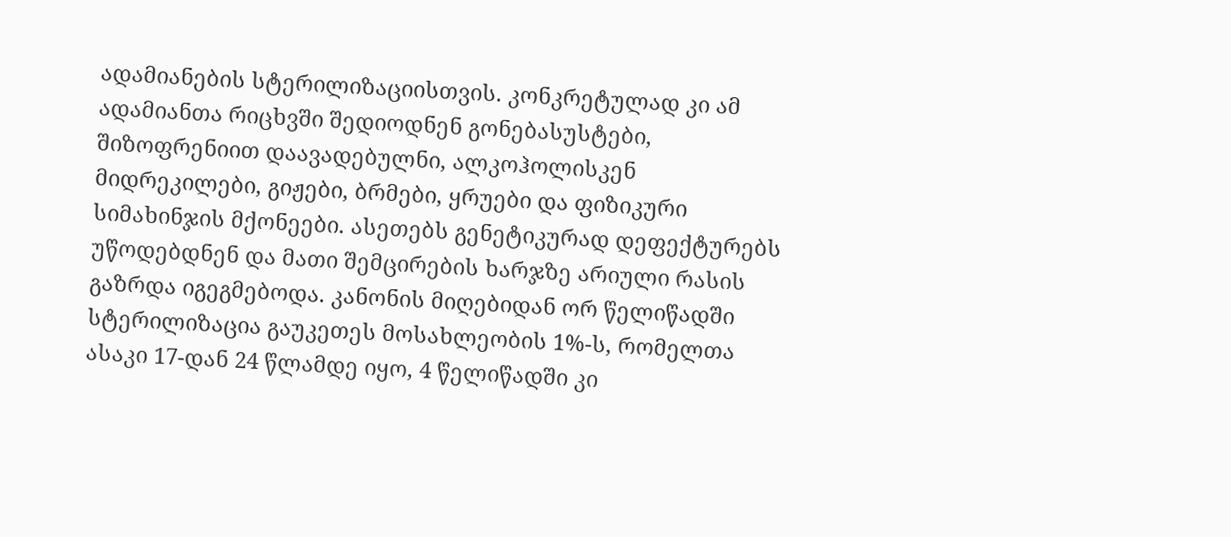ადამიანების სტერილიზაციისთვის. კონკრეტულად კი ამ ადამიანთა რიცხვში შედიოდნენ გონებასუსტები, შიზოფრენიით დაავადებულნი, ალკოჰოლისკენ მიდრეკილები, გიჟები, ბრმები, ყრუები და ფიზიკური სიმახინჯის მქონეები. ასეთებს გენეტიკურად დეფექტურებს უწოდებდნენ და მათი შემცირების ხარჯზე არიული რასის გაზრდა იგეგმებოდა. კანონის მიღებიდან ორ წელიწადში სტერილიზაცია გაუკეთეს მოსახლეობის 1%-ს, რომელთა ასაკი 17-დან 24 წლამდე იყო, 4 წელიწადში კი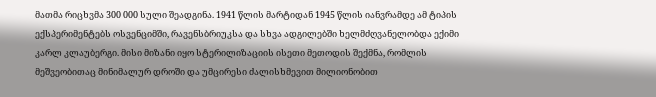მათმა რიცხვმა 300 000 სული შეადგინა. 1941 წლის მარტიდან 1945 წლის იანვრამდე ამ ტიპის ექსპერიმენტებს ოსვენციმში, რავენსბრიუკსა და სხვა ადგილებში ხელმძღვანელობდა ექიმი კარლ კლაუბერგი. მისი მიზანი იყო სტერილიზაციის ისეთი მეთოდის შექმნა, რომლის მეშვეობითაც მინიმალურ დროში და უმცირესი ძალისხმევით მილიონობით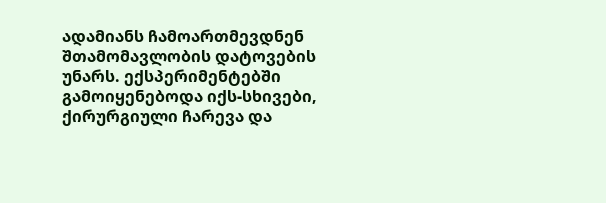ადამიანს ჩამოართმევდნენ შთამომავლობის დატოვების უნარს. ექსპერიმენტებში გამოიყენებოდა იქს-სხივები, ქირურგიული ჩარევა და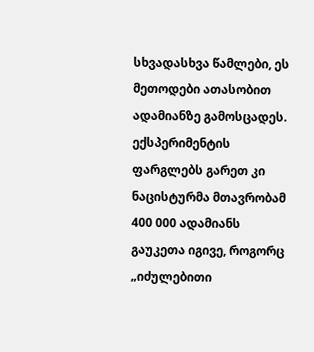სხვადასხვა წამლები, ეს მეთოდები ათასობით ადამიანზე გამოსცადეს. ექსპერიმენტის ფარგლებს გარეთ კი ნაცისტურმა მთავრობამ 400 000 ადამიანს გაუკეთა იგივე, როგორც „იძულებითი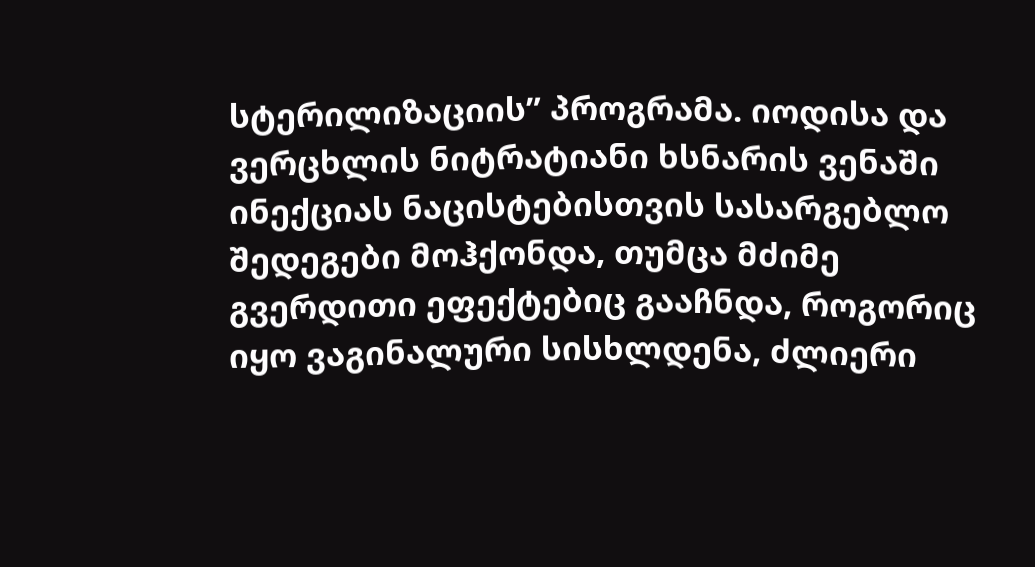სტერილიზაციის” პროგრამა. იოდისა და ვერცხლის ნიტრატიანი ხსნარის ვენაში ინექციას ნაცისტებისთვის სასარგებლო შედეგები მოჰქონდა, თუმცა მძიმე გვერდითი ეფექტებიც გააჩნდა, როგორიც იყო ვაგინალური სისხლდენა, ძლიერი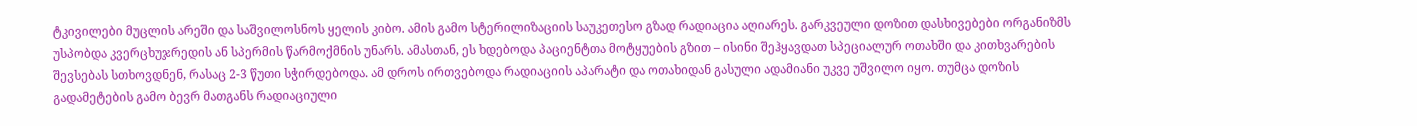ტკივილები მუცლის არეში და საშვილოსნოს ყელის კიბო. ამის გამო სტერილიზაციის საუკეთესო გზად რადიაცია აღიარეს. გარკვეული დოზით დასხივებები ორგანიზმს უსპობდა კვერცხუჯრედის ან სპერმის წარმოქმნის უნარს. ამასთან, ეს ხდებოდა პაციენტთა მოტყუების გზით – ისინი შეჰყავდათ სპეციალურ ოთახში და კითხვარების შევსებას სთხოვდნენ, რასაც 2-3 წუთი სჭირდებოდა. ამ დროს ირთვებოდა რადიაციის აპარატი და ოთახიდან გასული ადამიანი უკვე უშვილო იყო. თუმცა დოზის გადამეტების გამო ბევრ მათგანს რადიაციული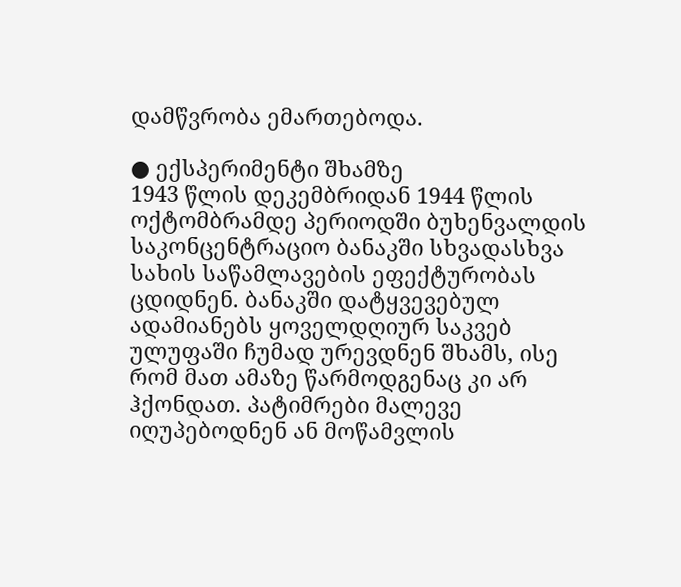დამწვრობა ემართებოდა.

● ექსპერიმენტი შხამზე
1943 წლის დეკემბრიდან 1944 წლის ოქტომბრამდე პერიოდში ბუხენვალდის საკონცენტრაციო ბანაკში სხვადასხვა სახის საწამლავების ეფექტურობას ცდიდნენ. ბანაკში დატყვევებულ ადამიანებს ყოველდღიურ საკვებ ულუფაში ჩუმად ურევდნენ შხამს, ისე რომ მათ ამაზე წარმოდგენაც კი არ ჰქონდათ. პატიმრები მალევე იღუპებოდნენ ან მოწამვლის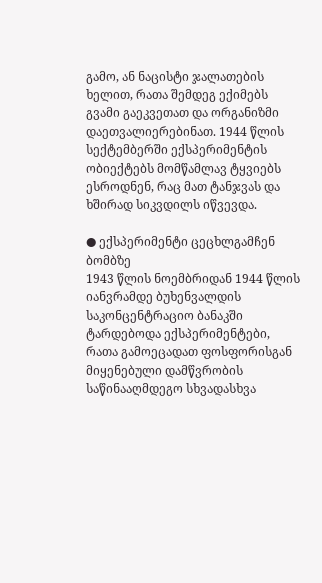გამო, ან ნაცისტი ჯალათების ხელით, რათა შემდეგ ექიმებს გვამი გაეკვეთათ და ორგანიზმი დაეთვალიერებინათ. 1944 წლის სექტემბერში ექსპერიმენტის ობიექტებს მომწამლავ ტყვიებს ესროდნენ, რაც მათ ტანჯვას და ხშირად სიკვდილს იწვევდა.

● ექსპერიმენტი ცეცხლგამჩენ ბომბზე
1943 წლის ნოემბრიდან 1944 წლის იანვრამდე ბუხენვალდის საკონცენტრაციო ბანაკში ტარდებოდა ექსპერიმენტები, რათა გამოეცადათ ფოსფორისგან მიყენებული დამწვრობის საწინააღმდეგო სხვადასხვა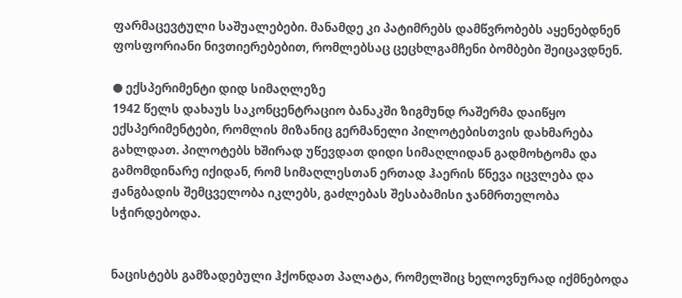ფარმაცევტული საშუალებები. მანამდე კი პატიმრებს დამწვრობებს აყენებდნენ ფოსფორიანი ნივთიერებებით, რომლებსაც ცეცხლგამჩენი ბომბები შეიცავდნენ.

● ექსპერიმენტი დიდ სიმაღლეზე
1942 წელს დახაუს საკონცენტრაციო ბანაკში ზიგმუნდ რაშერმა დაიწყო ექსპერიმენტები, რომლის მიზანიც გერმანელი პილოტებისთვის დახმარება გახლდათ. პილოტებს ხშირად უწევდათ დიდი სიმაღლიდან გადმოხტომა და გამომდინარე იქიდან, რომ სიმაღლესთან ერთად ჰაერის წნევა იცვლება და ჟანგბადის შემცველობა იკლებს, გაძლებას შესაბამისი ჯანმრთელობა სჭირდებოდა.


ნაცისტებს გამზადებული ჰქონდათ პალატა, რომელშიც ხელოვნურად იქმნებოდა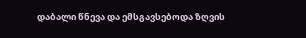დაბალი წნევა და ემსგავსებოდა ზღვის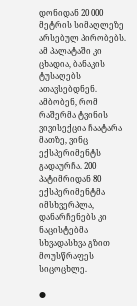დონიდან 20 000 მეტრის სიმაღლეზე არსებულ პირობებს. ამ პალატაში კი ცხადია, ბანაკის ტუსაღებს ათავსებდნენ. ამბობენ, რომ რაშერმა ტვინის ვივისექცია ჩაატარა მათზე, ვინც ექსპერიმენტს გადაურჩა. 200 პატიმრიდან 80 ექსპერიმენტმა იმსხვერპლა, დანარჩენებს კი ნაცისტებმა სხვადასხვა გზით მოუსწრაფეს სიცოცხლე.

●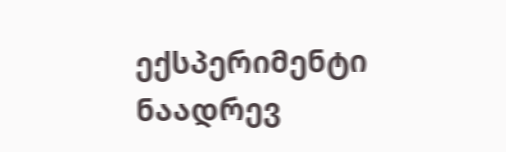ექსპერიმენტი ნაადრევ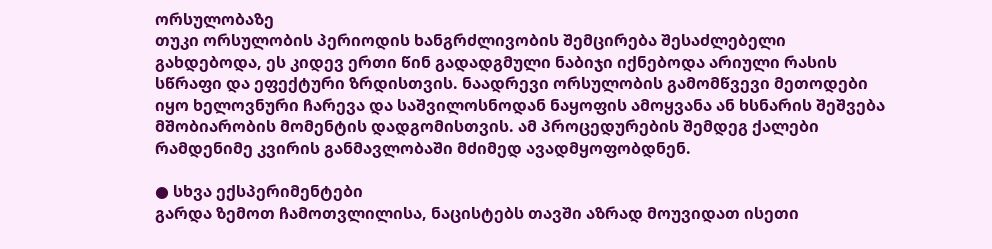ორსულობაზე
თუკი ორსულობის პერიოდის ხანგრძლივობის შემცირება შესაძლებელი გახდებოდა, ეს კიდევ ერთი წინ გადადგმული ნაბიჯი იქნებოდა არიული რასის სწრაფი და ეფექტური ზრდისთვის. ნაადრევი ორსულობის გამომწვევი მეთოდები იყო ხელოვნური ჩარევა და საშვილოსნოდან ნაყოფის ამოყვანა ან ხსნარის შეშვება მშობიარობის მომენტის დადგომისთვის. ამ პროცედურების შემდეგ ქალები რამდენიმე კვირის განმავლობაში მძიმედ ავადმყოფობდნენ.

● სხვა ექსპერიმენტები
გარდა ზემოთ ჩამოთვლილისა, ნაცისტებს თავში აზრად მოუვიდათ ისეთი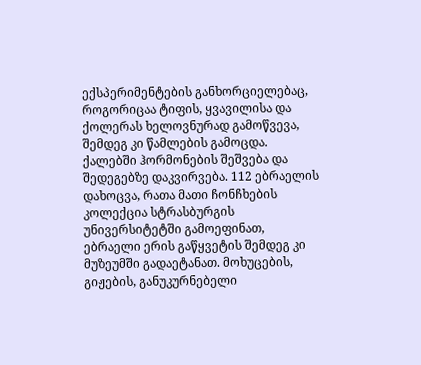ექსპერიმენტების განხორციელებაც, როგორიცაა ტიფის, ყვავილისა და ქოლერას ხელოვნურად გამოწვევა, შემდეგ კი წამლების გამოცდა. ქალებში ჰორმონების შეშვება და შედეგებზე დაკვირვება. 112 ებრაელის დახოცვა, რათა მათი ჩონჩხების კოლექცია სტრასბურგის უნივერსიტეტში გამოეფინათ, ებრაელი ერის გაწყვეტის შემდეგ კი მუზეუმში გადაეტანათ. მოხუცების, გიჟების, განუკურნებელი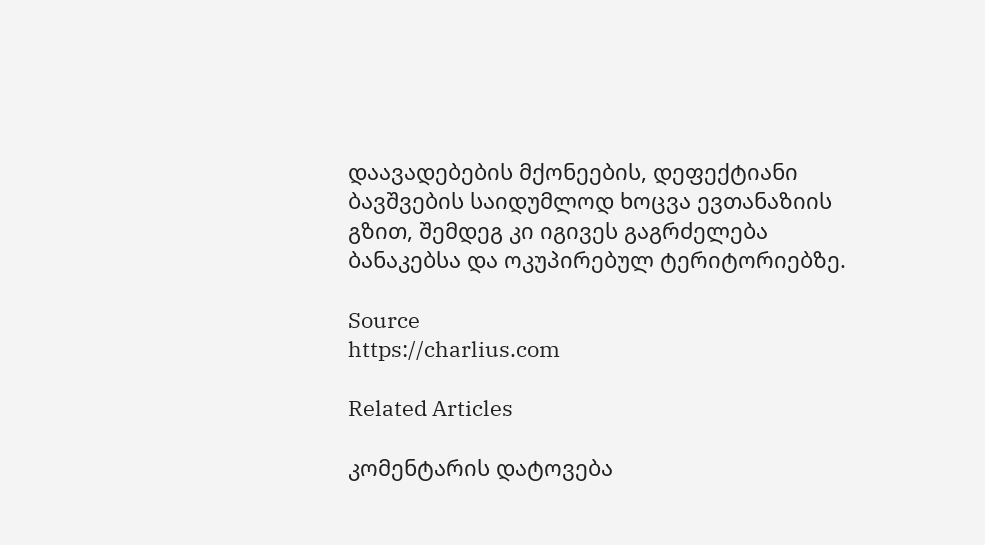დაავადებების მქონეების, დეფექტიანი ბავშვების საიდუმლოდ ხოცვა ევთანაზიის გზით, შემდეგ კი იგივეს გაგრძელება ბანაკებსა და ოკუპირებულ ტერიტორიებზე.

Source
https://charlius.com

Related Articles

კომენტარის დატოვება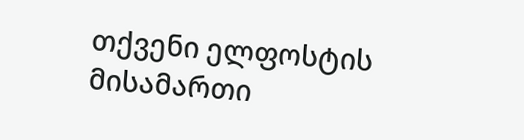თქვენი ელფოსტის მისამართი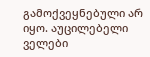გამოქვეყნებული არ იყო. აუცილებელი ველები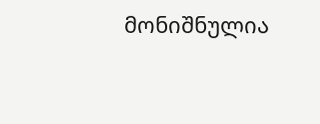მონიშნულია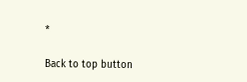*

Back to top button